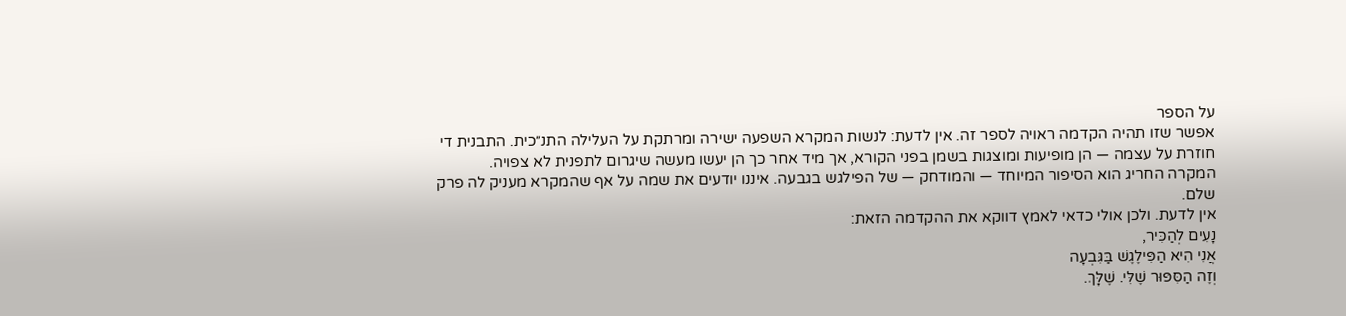על הספר
אפשר שזו תהיה הקדמה ראויה לספר זה. אין לדעת: לנשות המקרא השפעה ישירה ומרתקת על העלילה התנ״כית. התבנית די חוזרת על עצמה — הן מופיעות ומוצגות בשמן בפני הקורא, אך מיד אחר כך הן יעשו מעשה שיגרום לתפנית לא צפויה.
המקרה החריג הוא הסיפור המיוחד — והמודחק — של הפילגש בגבעה. איננו יודעים את שמה על אף שהמקרא מעניק לה פרק שלם.
אין לדעת. ולכן אולי כדאי לאמץ דווקא את ההקדמה הזאת:
נָעִים לְהַכִּיר,
אֲנִי הִיא הַפִּילֶגֶשׁ בַּגִּבְעָה
וְזֶה הַסִּפּוּר שֶׁלִּי. שֶׁלָּךְ.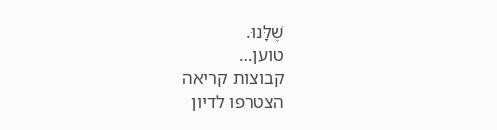שֶׁלָּנוּ.
טוען…
קבוצות קריאה
הצטרפו לדיון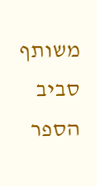משותף סביב הספר